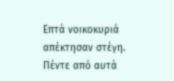Επτά νοικοκυριά απέκτησαν στέγη. Πέντε από αυτά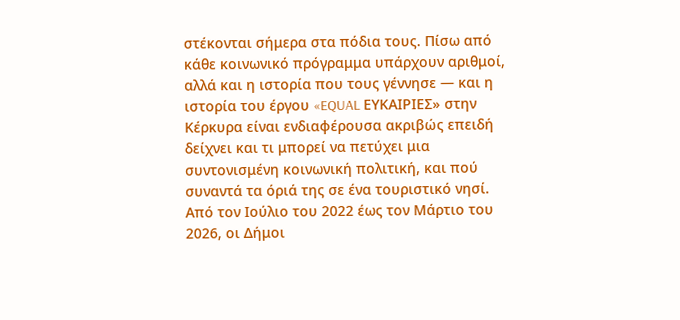στέκονται σήμερα στα πόδια τους. Πίσω από κάθε κοινωνικό πρόγραμμα υπάρχουν αριθμοί, αλλά και η ιστορία που τους γέννησε — και η ιστορία του έργου «EQUAL ΕΥΚΑΙΡΙΕΣ» στην Κέρκυρα είναι ενδιαφέρουσα ακριβώς επειδή δείχνει και τι μπορεί να πετύχει μια συντονισμένη κοινωνική πολιτική, και πού συναντά τα όριά της σε ένα τουριστικό νησί.
Από τον Ιούλιο του 2022 έως τον Μάρτιο του 2026, οι Δήμοι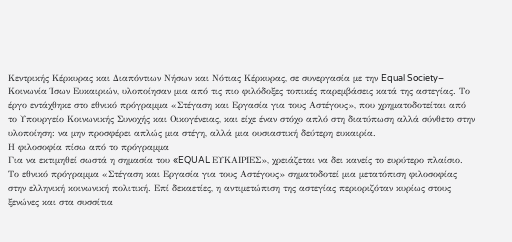Κεντρικής Κέρκυρας και Διαπόντιων Νήσων και Νότιας Κέρκυρας, σε συνεργασία με την Equal Society– Κοινωνία Ίσων Ευκαιριών, υλοποίησαν μια από τις πιο φιλόδοξες τοπικές παρεμβάσεις κατά της αστεγίας. Το έργο εντάχθηκε στο εθνικό πρόγραμμα «Στέγαση και Εργασία για τους Αστέγους», που χρηματοδοτείται από το Υπουργείο Κοινωνικής Συνοχής και Οικογένειας, και είχε έναν στόχο απλό στη διατύπωση αλλά σύνθετο στην υλοποίηση: να μην προσφέρει απλώς μια στέγη, αλλά μια ουσιαστική δεύτερη ευκαιρία.
Η φιλοσοφία πίσω από το πρόγραμμα
Για να εκτιμηθεί σωστά η σημασία του «EQUAL ΕΥΚΑΙΡΙΕΣ», χρειάζεται να δει κανείς το ευρύτερο πλαίσιο. Το εθνικό πρόγραμμα «Στέγαση και Εργασία για τους Αστέγους» σηματοδοτεί μια μετατόπιση φιλοσοφίας στην ελληνική κοινωνική πολιτική. Επί δεκαετίες, η αντιμετώπιση της αστεγίας περιοριζόταν κυρίως στους ξενώνες και στα συσσίτια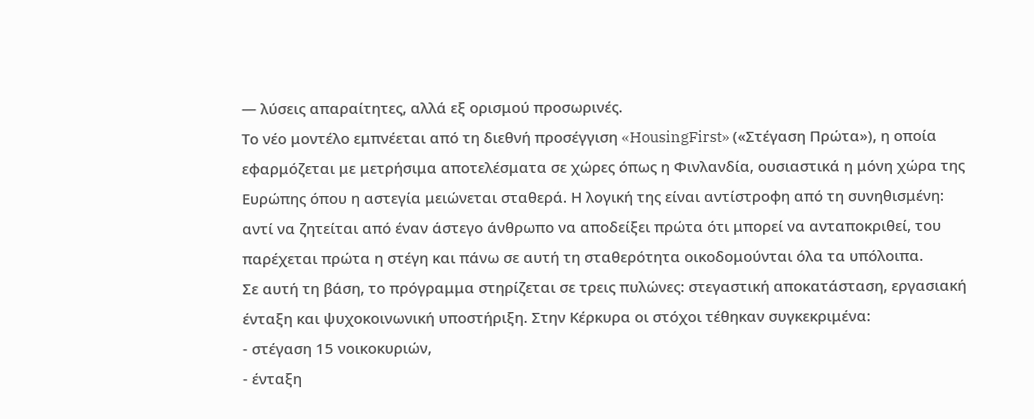— λύσεις απαραίτητες, αλλά εξ ορισμού προσωρινές.
Το νέο μοντέλο εμπνέεται από τη διεθνή προσέγγιση «HousingFirst» («Στέγαση Πρώτα»), η οποία εφαρμόζεται με μετρήσιμα αποτελέσματα σε χώρες όπως η Φινλανδία, ουσιαστικά η μόνη χώρα της Ευρώπης όπου η αστεγία μειώνεται σταθερά. Η λογική της είναι αντίστροφη από τη συνηθισμένη: αντί να ζητείται από έναν άστεγο άνθρωπο να αποδείξει πρώτα ότι μπορεί να ανταποκριθεί, του παρέχεται πρώτα η στέγη και πάνω σε αυτή τη σταθερότητα οικοδομούνται όλα τα υπόλοιπα.
Σε αυτή τη βάση, το πρόγραμμα στηρίζεται σε τρεις πυλώνες: στεγαστική αποκατάσταση, εργασιακή ένταξη και ψυχοκοινωνική υποστήριξη. Στην Κέρκυρα οι στόχοι τέθηκαν συγκεκριμένα:
- στέγαση 15 νοικοκυριών,
- ένταξη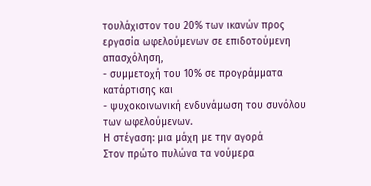τουλάχιστον του 20% των ικανών προς εργασία ωφελούμενων σε επιδοτούμενη απασχόληση,
- συμμετοχή του 10% σε προγράμματα κατάρτισης και
- ψυχοκοινωνική ενδυνάμωση του συνόλου των ωφελούμενων.
Η στέγαση: μια μάχη με την αγορά
Στον πρώτο πυλώνα τα νούμερα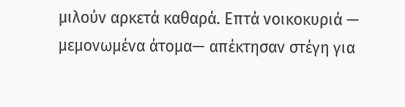μιλούν αρκετά καθαρά. Επτά νοικοκυριά — μεμονωμένα άτομα— απέκτησαν στέγη για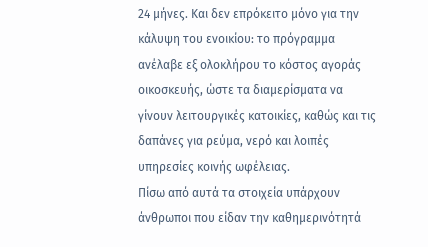24 μήνες. Και δεν επρόκειτο μόνο για την κάλυψη του ενοικίου: το πρόγραμμα ανέλαβε εξ ολοκλήρου το κόστος αγοράς οικοσκευής, ώστε τα διαμερίσματα να γίνουν λειτουργικές κατοικίες, καθώς και τις δαπάνες για ρεύμα, νερό και λοιπές υπηρεσίες κοινής ωφέλειας.
Πίσω από αυτά τα στοιχεία υπάρχουν άνθρωποι που είδαν την καθημερινότητά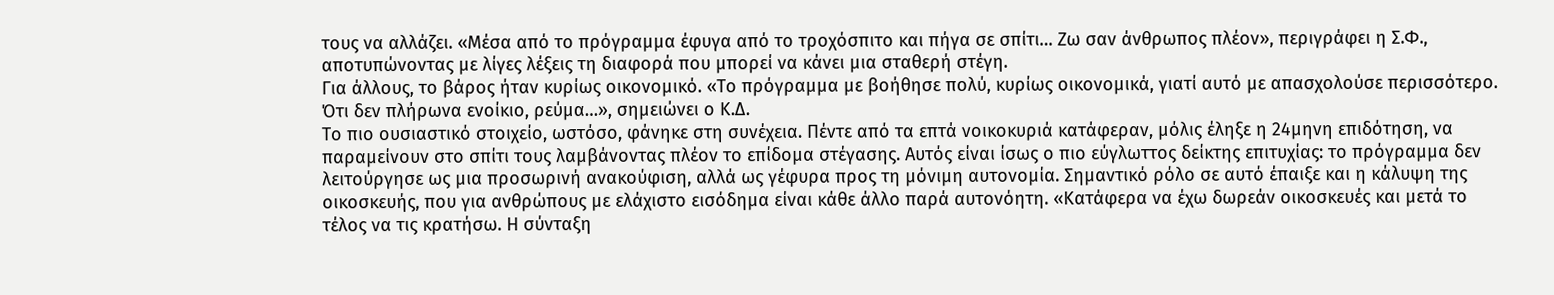τους να αλλάζει. «Μέσα από το πρόγραμμα έφυγα από το τροχόσπιτο και πήγα σε σπίτι… Ζω σαν άνθρωπος πλέον», περιγράφει η Σ.Φ., αποτυπώνοντας με λίγες λέξεις τη διαφορά που μπορεί να κάνει μια σταθερή στέγη.
Για άλλους, το βάρος ήταν κυρίως οικονομικό. «Το πρόγραμμα με βοήθησε πολύ, κυρίως οικονομικά, γιατί αυτό με απασχολούσε περισσότερο. Ότι δεν πλήρωνα ενοίκιο, ρεύμα…», σημειώνει ο Κ.Δ.
Το πιο ουσιαστικό στοιχείο, ωστόσο, φάνηκε στη συνέχεια. Πέντε από τα επτά νοικοκυριά κατάφεραν, μόλις έληξε η 24μηνη επιδότηση, να παραμείνουν στο σπίτι τους λαμβάνοντας πλέον το επίδομα στέγασης. Αυτός είναι ίσως ο πιο εύγλωττος δείκτης επιτυχίας: το πρόγραμμα δεν λειτούργησε ως μια προσωρινή ανακούφιση, αλλά ως γέφυρα προς τη μόνιμη αυτονομία. Σημαντικό ρόλο σε αυτό έπαιξε και η κάλυψη της οικοσκευής, που για ανθρώπους με ελάχιστο εισόδημα είναι κάθε άλλο παρά αυτονόητη. «Κατάφερα να έχω δωρεάν οικοσκευές και μετά το τέλος να τις κρατήσω. Η σύνταξη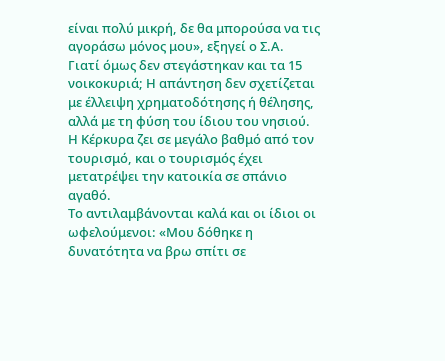είναι πολύ μικρή, δε θα μπορούσα να τις αγοράσω μόνος μου», εξηγεί ο Σ.Α.
Γιατί όμως δεν στεγάστηκαν και τα 15 νοικοκυριά; Η απάντηση δεν σχετίζεται με έλλειψη χρηματοδότησης ή θέλησης, αλλά με τη φύση του ίδιου του νησιού. Η Κέρκυρα ζει σε μεγάλο βαθμό από τον τουρισμό, και ο τουρισμός έχει μετατρέψει την κατοικία σε σπάνιο αγαθό.
Το αντιλαμβάνονται καλά και οι ίδιοι οι ωφελούμενοι: «Μου δόθηκε η δυνατότητα να βρω σπίτι σε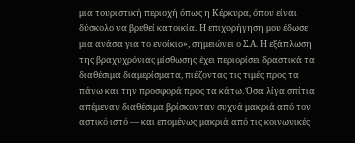μια τουριστική περιοχή όπως η Κέρκυρα, όπου είναι δύσκολο να βρεθεί κατοικία. Η επιχορήγηση μου έδωσε μια ανάσα για το ενοίκιο», σημειώνει ο Σ.Α. Η εξάπλωση της βραχυχρόνιας μίσθωσης έχει περιορίσει δραστικά τα διαθέσιμα διαμερίσματα, πιέζοντας τις τιμές προς τα πάνω και την προσφορά προς τα κάτω. Όσα λίγα σπίτια απέμεναν διαθέσιμα βρίσκονταν συχνά μακριά από τον αστικό ιστό — και επομένως μακριά από τις κοινωνικές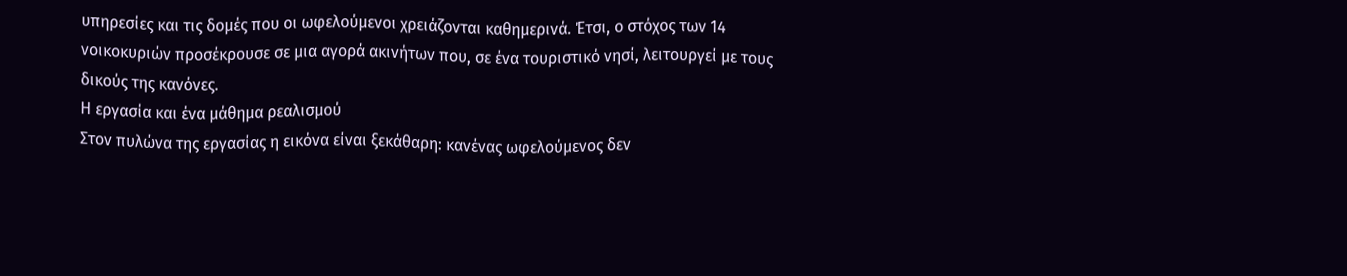υπηρεσίες και τις δομές που οι ωφελούμενοι χρειάζονται καθημερινά. Έτσι, ο στόχος των 14 νοικοκυριών προσέκρουσε σε μια αγορά ακινήτων που, σε ένα τουριστικό νησί, λειτουργεί με τους δικούς της κανόνες.
Η εργασία και ένα μάθημα ρεαλισμού
Στον πυλώνα της εργασίας η εικόνα είναι ξεκάθαρη: κανένας ωφελούμενος δεν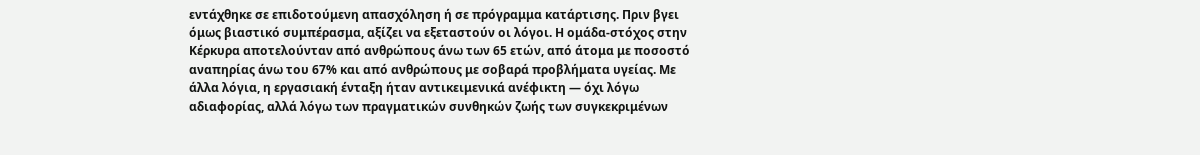εντάχθηκε σε επιδοτούμενη απασχόληση ή σε πρόγραμμα κατάρτισης. Πριν βγει όμως βιαστικό συμπέρασμα, αξίζει να εξεταστούν οι λόγοι. Η ομάδα-στόχος στην Κέρκυρα αποτελούνταν από ανθρώπους άνω των 65 ετών, από άτομα με ποσοστό αναπηρίας άνω του 67% και από ανθρώπους με σοβαρά προβλήματα υγείας. Με άλλα λόγια, η εργασιακή ένταξη ήταν αντικειμενικά ανέφικτη — όχι λόγω αδιαφορίας, αλλά λόγω των πραγματικών συνθηκών ζωής των συγκεκριμένων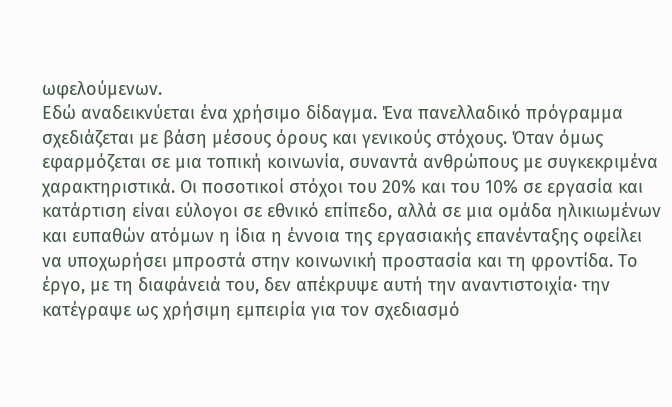ωφελούμενων.
Εδώ αναδεικνύεται ένα χρήσιμο δίδαγμα. Ένα πανελλαδικό πρόγραμμα σχεδιάζεται με βάση μέσους όρους και γενικούς στόχους. Όταν όμως εφαρμόζεται σε μια τοπική κοινωνία, συναντά ανθρώπους με συγκεκριμένα χαρακτηριστικά. Οι ποσοτικοί στόχοι του 20% και του 10% σε εργασία και κατάρτιση είναι εύλογοι σε εθνικό επίπεδο, αλλά σε μια ομάδα ηλικιωμένων και ευπαθών ατόμων η ίδια η έννοια της εργασιακής επανένταξης οφείλει να υποχωρήσει μπροστά στην κοινωνική προστασία και τη φροντίδα. Το έργο, με τη διαφάνειά του, δεν απέκρυψε αυτή την αναντιστοιχία· την κατέγραψε ως χρήσιμη εμπειρία για τον σχεδιασμό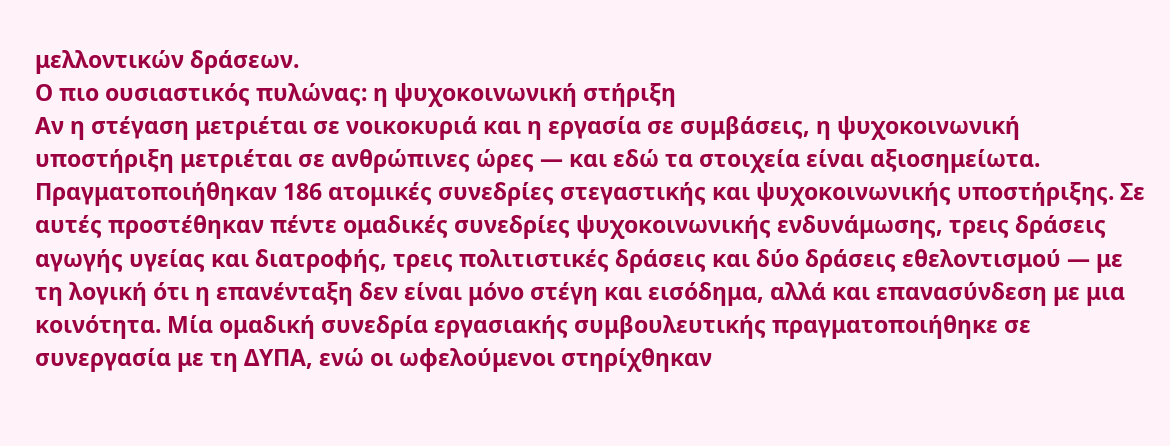μελλοντικών δράσεων.
Ο πιο ουσιαστικός πυλώνας: η ψυχοκοινωνική στήριξη
Αν η στέγαση μετριέται σε νοικοκυριά και η εργασία σε συμβάσεις, η ψυχοκοινωνική υποστήριξη μετριέται σε ανθρώπινες ώρες — και εδώ τα στοιχεία είναι αξιοσημείωτα. Πραγματοποιήθηκαν 186 ατομικές συνεδρίες στεγαστικής και ψυχοκοινωνικής υποστήριξης. Σε αυτές προστέθηκαν πέντε ομαδικές συνεδρίες ψυχοκοινωνικής ενδυνάμωσης, τρεις δράσεις αγωγής υγείας και διατροφής, τρεις πολιτιστικές δράσεις και δύο δράσεις εθελοντισμού — με τη λογική ότι η επανένταξη δεν είναι μόνο στέγη και εισόδημα, αλλά και επανασύνδεση με μια κοινότητα. Μία ομαδική συνεδρία εργασιακής συμβουλευτικής πραγματοποιήθηκε σε συνεργασία με τη ΔΥΠΑ, ενώ οι ωφελούμενοι στηρίχθηκαν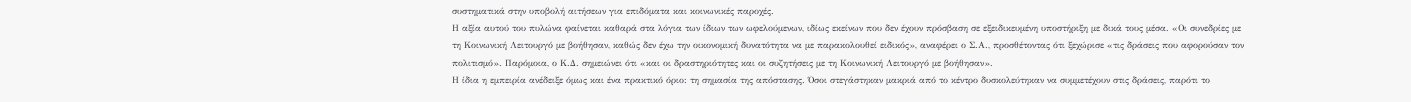συστηματικά στην υποβολή αιτήσεων για επιδόματα και κοινωνικές παροχές.
Η αξία αυτού του πυλώνα φαίνεται καθαρά στα λόγια των ίδιων των ωφελούμενων, ιδίως εκείνων που δεν έχουν πρόσβαση σε εξειδικευμένη υποστήριξη με δικά τους μέσα. «Οι συνεδρίες με τη Κοινωνική Λειτουργό με βοήθησαν, καθώς δεν έχω την οικονομική δυνατότητα να με παρακολουθεί ειδικός», αναφέρει ο Σ.Α., προσθέτοντας ότι ξεχώρισε «τις δράσεις που αφορούσαν τον πολιτισμό». Παρόμοια, ο Κ.Δ. σημειώνει ότι «και οι δραστηριότητες και οι συζητήσεις με τη Κοινωνική Λειτουργό με βοήθησαν».
Η ίδια η εμπειρία ανέδειξε όμως και ένα πρακτικό όριο: τη σημασία της απόστασης. Όσοι στεγάστηκαν μακριά από το κέντρο δυσκολεύτηκαν να συμμετέχουν στις δράσεις, παρότι το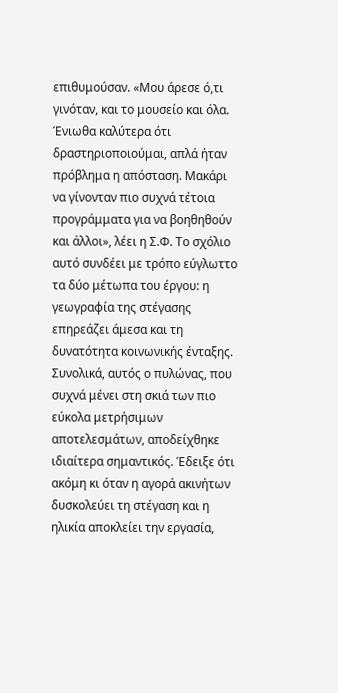επιθυμούσαν. «Μου άρεσε ό,τι γινόταν, και το μουσείο και όλα. Ένιωθα καλύτερα ότι δραστηριοποιούμαι, απλά ήταν πρόβλημα η απόσταση. Μακάρι να γίνονταν πιο συχνά τέτοια προγράμματα για να βοηθηθούν και άλλοι», λέει η Σ.Φ. Το σχόλιο αυτό συνδέει με τρόπο εύγλωττο τα δύο μέτωπα του έργου: η γεωγραφία της στέγασης επηρεάζει άμεσα και τη δυνατότητα κοινωνικής ένταξης.
Συνολικά, αυτός ο πυλώνας, που συχνά μένει στη σκιά των πιο εύκολα μετρήσιμων αποτελεσμάτων, αποδείχθηκε ιδιαίτερα σημαντικός. Έδειξε ότι ακόμη κι όταν η αγορά ακινήτων δυσκολεύει τη στέγαση και η ηλικία αποκλείει την εργασία,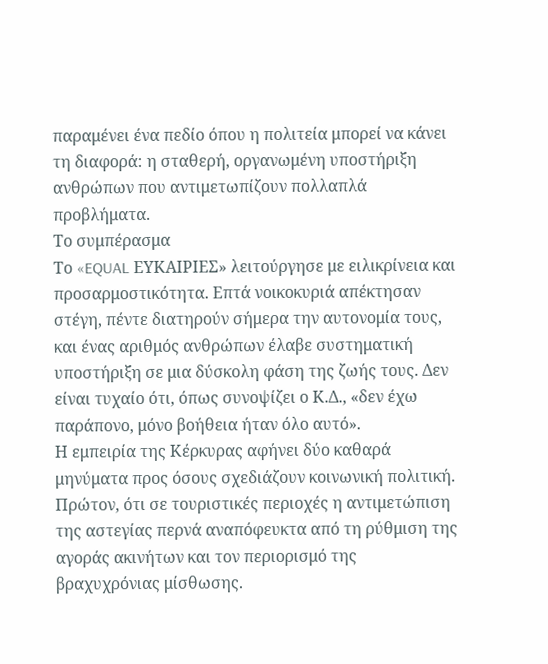παραμένει ένα πεδίο όπου η πολιτεία μπορεί να κάνει τη διαφορά: η σταθερή, οργανωμένη υποστήριξη ανθρώπων που αντιμετωπίζουν πολλαπλά προβλήματα.
Το συμπέρασμα
Το «EQUAL ΕΥΚΑΙΡΙΕΣ» λειτούργησε με ειλικρίνεια και προσαρμοστικότητα. Επτά νοικοκυριά απέκτησαν στέγη, πέντε διατηρούν σήμερα την αυτονομία τους, και ένας αριθμός ανθρώπων έλαβε συστηματική υποστήριξη σε μια δύσκολη φάση της ζωής τους. Δεν είναι τυχαίο ότι, όπως συνοψίζει ο Κ.Δ., «δεν έχω παράπονο, μόνο βοήθεια ήταν όλο αυτό».
Η εμπειρία της Κέρκυρας αφήνει δύο καθαρά μηνύματα προς όσους σχεδιάζουν κοινωνική πολιτική. Πρώτον, ότι σε τουριστικές περιοχές η αντιμετώπιση της αστεγίας περνά αναπόφευκτα από τη ρύθμιση της αγοράς ακινήτων και τον περιορισμό της βραχυχρόνιας μίσθωσης.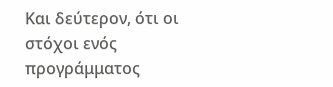Και δεύτερον, ότι οι στόχοι ενός προγράμματος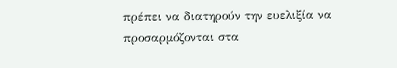πρέπει να διατηρούν την ευελιξία να προσαρμόζονται στα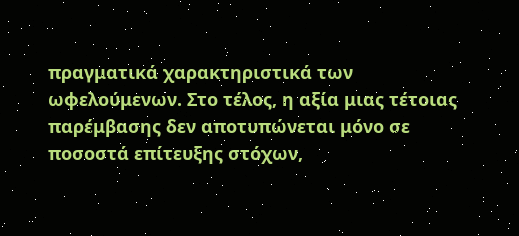πραγματικά χαρακτηριστικά των ωφελούμενων. Στο τέλος, η αξία μιας τέτοιας παρέμβασης δεν αποτυπώνεται μόνο σε ποσοστά επίτευξης στόχων,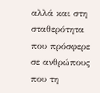αλλά και στη σταθερότητα που πρόσφερε σε ανθρώπους που τη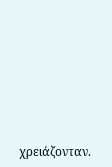χρειάζονταν.